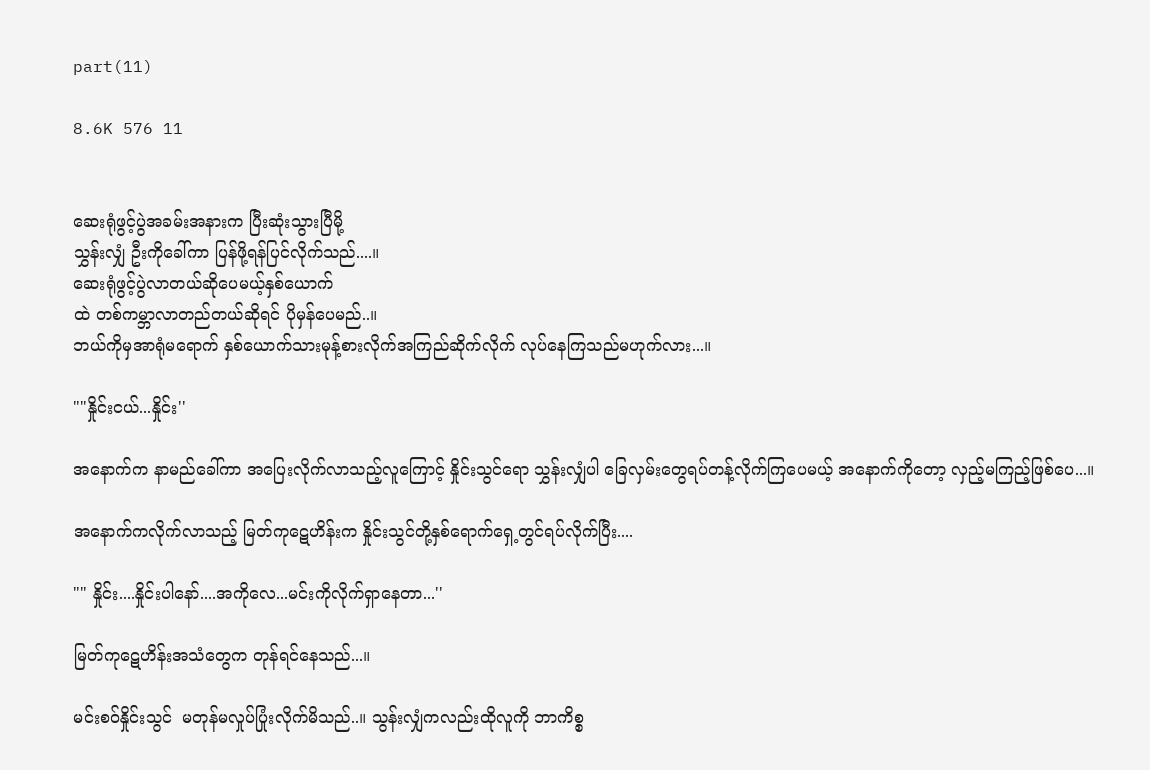part(11)

8.6K 576 11


ဆေးရုံဖွင့်ပွဲအခမ်းအနားက ပြီးဆုံးသွားပြီမို့
သွှန်းလျှံ ဦးကိုခေါ်ကာ ပြန်ဖို့ရန်ပြင်လိုက်သည်....။
ဆေးရုံဖွင့်ပွဲလာတယ်ဆိုပေမယ့်နှစ်ယောက်
ထဲ တစ်ကမ္ဘာလာတည်တယ်ဆိုရင် ပိုမှန်ပေမည်..။
ဘယ်ကိုမှအာရုံမရောက် နှစ်ယောက်သားမုန့်စားလိုက်အကြည်ဆိုက်လိုက် လုပ်နေကြသည်မဟုက်လား...။

""နှိုင်းငယ်...နှိုင်း''

အနောက်က နာမည်ခေါ်ကာ အပြေးလိုက်လာသည့်လူကြောင့် နှိုင်းသွင်ရော သွှန်းလျှံပါ ခြေလှမ်းတွေရပ်တန့်လိုက်ကြပေမယ့် အနောက်ကိုတော့ လှည့်မကြည့်ဖြစ်ပေ...။

အနောက်ကလိုက်လာသည့် မြတ်ကုဋေဟိန်းက နှိုင်းသွင်တို့နှစ်ရောက်ရှေ့တွင်ရပ်လိုက်ပြီး....

"" နှိုင်း....နှိုင်းပါနော်....အကိုလေ...မင်းကိုလိုက်ရှာနေတာ...''

မြတ်ကုဋေဟိန်းအသံတွေက တုန်ရင်နေသည်...။

မင်းစဝ်နှိုင်းသွင်  မတုန်မလှုပ်ပြုံးလိုက်မိသည်..။ သွန်းလျှံကလည်းထိုလူကို ဘာကိစ္စ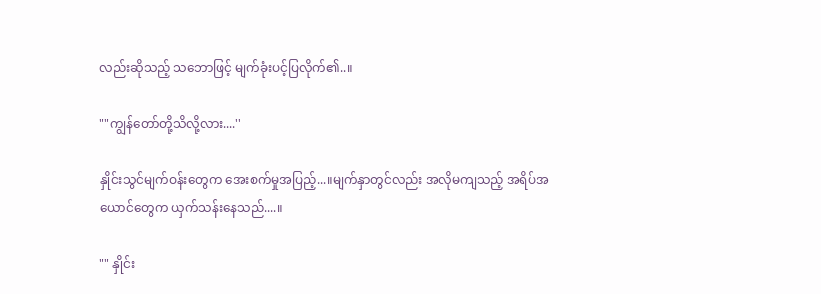လည်းဆိုသည့် သဘောဖြင့် မျက်ခုံးပင့်ပြလိုက်၏..။

""ကျွန်တော်တို့သိလို့လား....''

နှိုင်းသွင်မျက်ဝန်းတွေက အေးစက်မှုအပြည့်...။မျက်နှာတွင်လည်း အလိုမကျသည့် အရိပ်အယောင်တွေက ယှက်သန်းနေသည်....။

"" နှိုင်း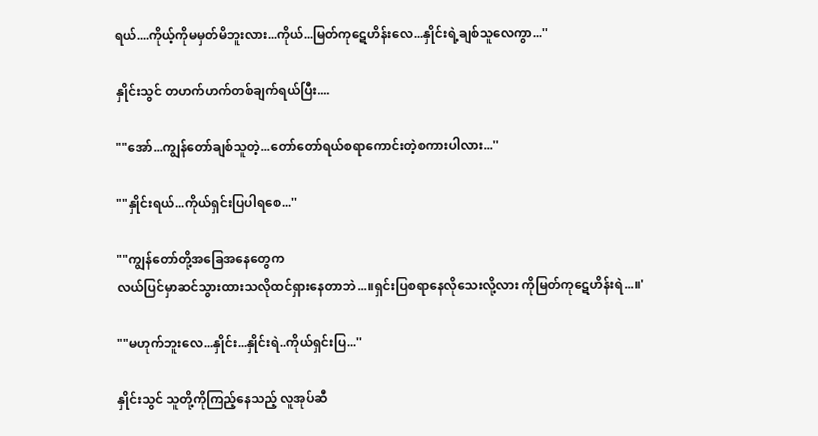ရယ်....ကိုယ့်ကိုမမှတ်မိဘူးလား...ကိုယ်...မြတ်ကုဋေဟိန်းလေ...နှိုင်းရဲ့ချစ်သူလေကွာ...''

နှိုင်းသွင် တဟက်ဟက်တစ်ချက်ရယ်ပြီး....

""အော်...ကျွန်တော်ချစ်သူတဲ့...တော်တော်ရယ်စရာကောင်းတဲ့စကားပါလား...''

""နှိုင်းရယ်...ကိုယ်ရှင်းပြပါရစေ...''

""ကျွန်တော်တို့အခြေအနေတွေက
လယ်ပြင်မှာဆင်သွားထားသလိုထင်ရှားနေတာဘဲ...။ရှင်းပြစရာနေလိုသေးလို့လား ကိုမြတ်ကုဋေဟိန်းရဲ...။'

""မဟုက်ဘူးလေ...နှိုင်း...နှိုင်းရဲ..ကိုယ်ရှင်းပြ...''

နှိုင်းသွင် သူတို့ကိုကြည့်နေသည့် လူအုပ်ဆီ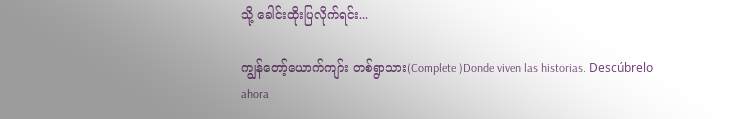သို့ ခေါင်းထိုးပြလိုက်ရင်း...

ကျွန်တော့်ယောက်ကျာ်း တစ်ရွာသား(Complete )Donde viven las historias. Descúbrelo ahora